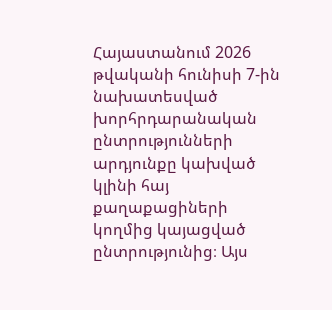Հայաստանում 2026 թվականի հունիսի 7-ին նախատեսված խորհրդարանական ընտրությունների արդյունքը կախված կլինի հայ քաղաքացիների կողմից կայացված ընտրությունից։ Այս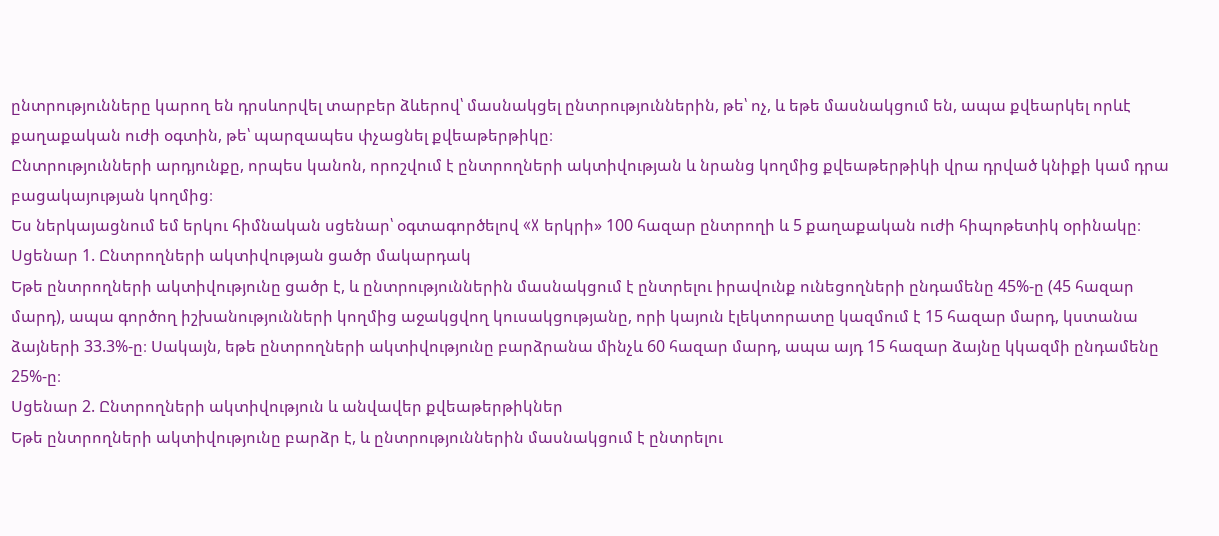ընտրությունները կարող են դրսևորվել տարբեր ձևերով՝ մասնակցել ընտրություններին, թե՝ ոչ, և եթե մասնակցում են, ապա քվեարկել որևէ քաղաքական ուժի օգտին, թե՝ պարզապես փչացնել քվեաթերթիկը։
Ընտրությունների արդյունքը, որպես կանոն, որոշվում է ընտրողների ակտիվության և նրանց կողմից քվեաթերթիկի վրա դրված կնիքի կամ դրա բացակայության կողմից։
Ես ներկայացնում եմ երկու հիմնական սցենար՝ օգտագործելով «X երկրի» 100 հազար ընտրողի և 5 քաղաքական ուժի հիպոթետիկ օրինակը։
Սցենար 1. Ընտրողների ակտիվության ցածր մակարդակ
Եթե ընտրողների ակտիվությունը ցածր է, և ընտրություններին մասնակցում է ընտրելու իրավունք ունեցողների ընդամենը 45%-ը (45 հազար մարդ), ապա գործող իշխանությունների կողմից աջակցվող կուսակցությանը, որի կայուն էլեկտորատը կազմում է 15 հազար մարդ, կստանա ձայների 33.3%-ը։ Սակայն, եթե ընտրողների ակտիվությունը բարձրանա մինչև 60 հազար մարդ, ապա այդ 15 հազար ձայնը կկազմի ընդամենը 25%-ը։
Սցենար 2. Ընտրողների ակտիվություն և անվավեր քվեաթերթիկներ
Եթե ընտրողների ակտիվությունը բարձր է, և ընտրություններին մասնակցում է ընտրելու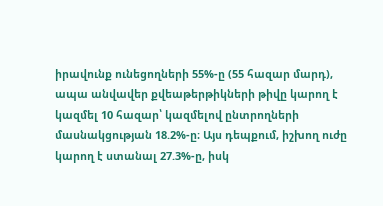իրավունք ունեցողների 55%-ը (55 հազար մարդ), ապա անվավեր քվեաթերթիկների թիվը կարող է կազմել 10 հազար՝ կազմելով ընտրողների մասնակցության 18.2%-ը։ Այս դեպքում, իշխող ուժը կարող է ստանալ 27.3%-ը, իսկ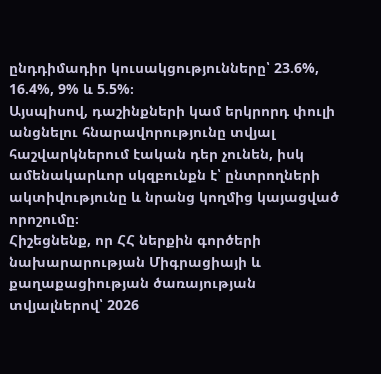ընդդիմադիր կուսակցությունները՝ 23.6%, 16.4%, 9% և 5.5%։
Այսպիսով, դաշինքների կամ երկրորդ փուլի անցնելու հնարավորությունը տվյալ հաշվարկներում էական դեր չունեն, իսկ ամենակարևոր սկզբունքն է՝ ընտրողների ակտիվությունը և նրանց կողմից կայացված որոշումը։
Հիշեցնենք, որ ՀՀ ներքին գործերի նախարարության Միգրացիայի և քաղաքացիության ծառայության տվյալներով՝ 2026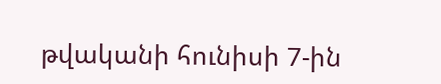թվականի հունիսի 7-ին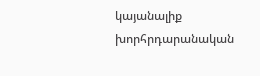կայանալիք խորհրդարանական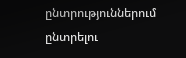ընտրություններում ընտրելու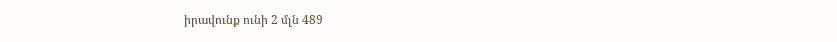իրավունք ունի 2 մլն 489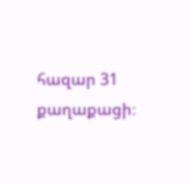հազար 31 քաղաքացի։